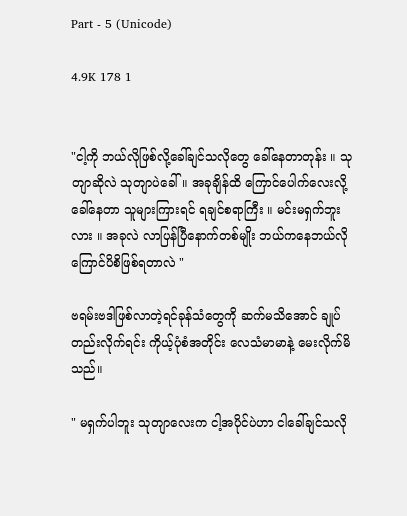Part - 5 (Unicode)

4.9K 178 1


"ငါ့ကို ဘယ်လိုဖြစ်လို့ခေါ်ချင်သလိုတွေ ခေါ်နေတာတုန်း ။ သုတျာဆိုလဲ သုတျာပဲခေါ်။ အခုချိန်ထိ ကြောင်ပေါက်လေးလို့ခေါ်နေတာ သူများကြားရင် ရချင်စရာကြီး ။ မင်းမရှက်ဘူးလား ။ အခုလဲ လာပြန်ပြီနောက်တစ်မျိုး ဘယ်ကနေဘယ်လို ကြောင်ပိစိဖြစ်ရတာလဲ "

ဗရမ်းဗဒါဖြစ်လာတဲ့ရင်ခုန်သံတွေကို ဆက်မသိအောင် ချုပ်တည်းလိုက်ရင်း ကိုယ့်ပုံစံအတိုင်း လေသံမာမာနဲ့ မေးလိုက်မိသည်။

" မရှက်ပါဘူး သုတျာလေးက ငါ့အပိုင်ပဲဟာ ငါခေါ်ချင်သလို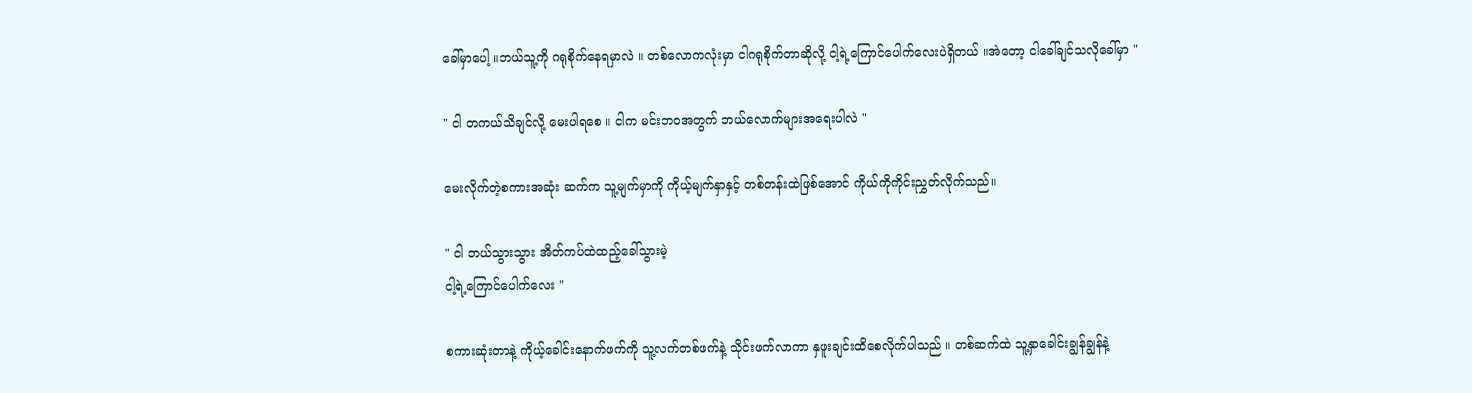ခေါ်မှာပေါ့ ။ဘယ်သူ့ကို ဂရုစိုက်နေရမှာလဲ ။ တစ်လောကလုံးမှာ ငါဂရုစိုက်တာဆိုလို့ ငါ့ရဲ့ကြောင်ပေါက်လေးပဲရှိတယ် ။အဲတော့ ငါခေါ်ချင်သလိုခေါ်မှာ "

" ငါ တကယ်သိချင်လို့ မေးပါရစေ ။ ငါက မင်းဘဝအတွက် ဘယ်လောက်များအရေးပါလဲ "

မေးလိုက်တဲ့စကားအဆုံး ဆက်က သူ့မျက်မှာကို ကိုယ့်မျက်နှာနှင့် တစ်တန်းထဲဖြစ်အောင် ကိုယ်ကိုကိုင်းညွှတ်လိုက်သည်။

" ငါ ဘယ်သွားသွား အိတ်ကပ်ထဲထည့်ခေါ်သွားမဲ့
ငါ့ရဲ့ကြောင်ပေါက်လေး "

စကားဆုံးတာနဲ့ ကိုယ့်ခေါင်းနောက်ဖက်ကို သူ့လက်တစ်ဖက်နဲ့ သိုင်းဖက်လာကာ နှဖူးချင်းထိစေလိုက်ပါသည် ။ တစ်ဆက်ထဲ သူ့နှာခေါင်းချွန်ချွန်နဲ့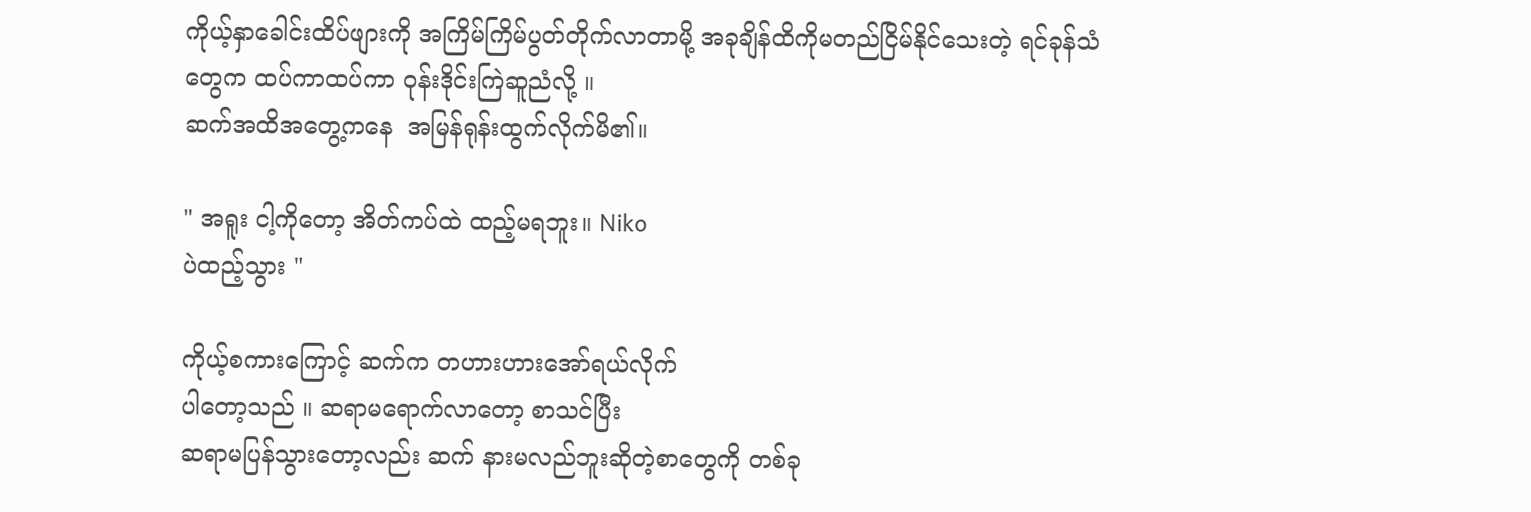ကိုယ့်နှာခေါင်းထိပ်ဖျားကို အကြိမ်ကြိမ်ပွတ်တိုက်လာတာမို့ အခုချိန်ထိကိုမတည်ငြိမ်နိုင်သေးတဲ့ ရင်ခုန်သံတွေက ထပ်ကာထပ်ကာ ဝုန်းဒိုင်းကြဲဆူညံလို့ ။
ဆက်အထိအတွေ့ကနေ  အမြန်ရုန်းထွက်လိုက်မိ၏။

" အရူး ငါ့ကိုတော့ အိတ်ကပ်ထဲ ထည့်မရဘူး။ Niko
ပဲထည့်သွား "

ကိုယ့်စကားကြောင့် ဆက်က တဟားဟားအော်ရယ်လိုက်
ပါတော့သည် ။ ဆရာမရောက်လာတော့ စာသင်ပြီး
ဆရာမပြန်သွားတော့လည်း ဆက် နားမလည်ဘူးဆိုတဲ့စာတွေကို တစ်ခု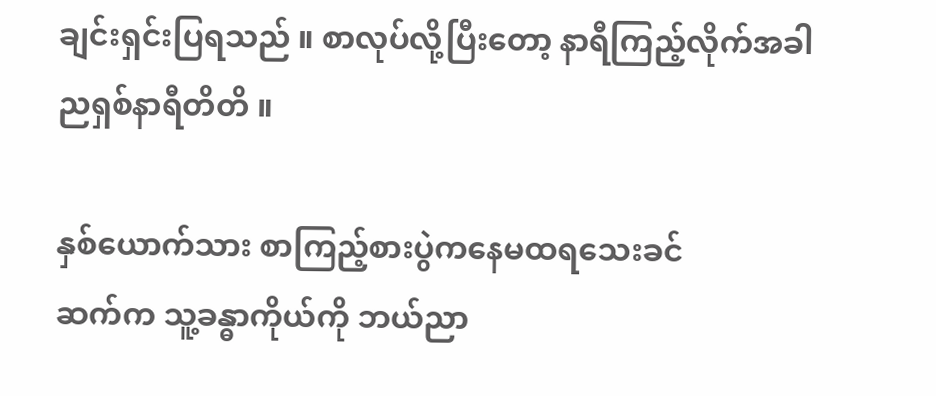ချင်းရှင်းပြရသည် ။ စာလုပ်လို့ပြီးတော့ နာရီကြည့်လိုက်အခါ ညရှစ်နာရီတိတိ ။

နှစ်ယောက်သား စာကြည့်စားပွဲကနေမထရသေးခင်
ဆက်က သူ့ခန္ဓာကိုယ်ကို ဘယ်ညာ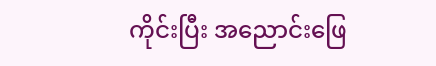ကိုင်းပြီး အညောင်းဖြေ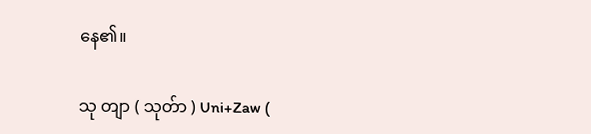နေ၏။

သု တျာ ( သုတ်ာ ) Uni+Zaw (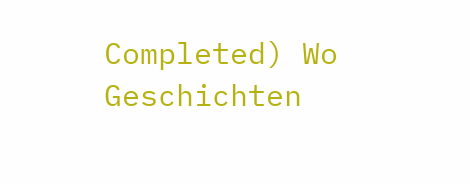Completed) Wo Geschichten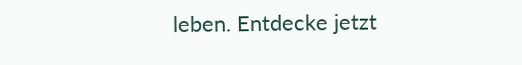leben. Entdecke jetzt